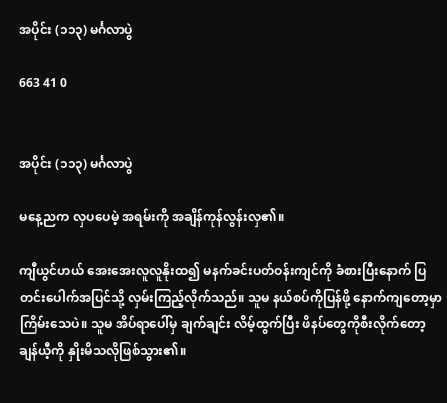အပိုင်း (၁၁၃) မင်္ဂလာပွဲ

663 41 0


အပိုင်း (၁၁၃) မင်္ဂလာပွဲ

မနေ့ညက လှပပေမဲ့ အရမ်းကို အချိန်ကုန်လွန်းလှ၏။

ကျီယွင်ဟယ် အေးအေးလူလူနိုးထ၍ မနက်ခင်းပတ်ဝန်းကျင်ကို ခံစားပြီးနောက် ပြတင်းပေါက်အပြင်သို့ လှမ်းကြည့်လိုက်သည်။ သူမ နယ်စပ်ကိုပြန်ဖို့ နောက်ကျတော့မှာ ကြိမ်းသေပဲ။ သူမ အိပ်ရာပေါ်မှ ချက်ချင်း လိမ့်ထွက်ပြီး ဖိနပ်တွေကိုစီးလိုက်တော့ ချန်ယီ့ကို နှိုးမိသလိုဖြစ်သွား၏။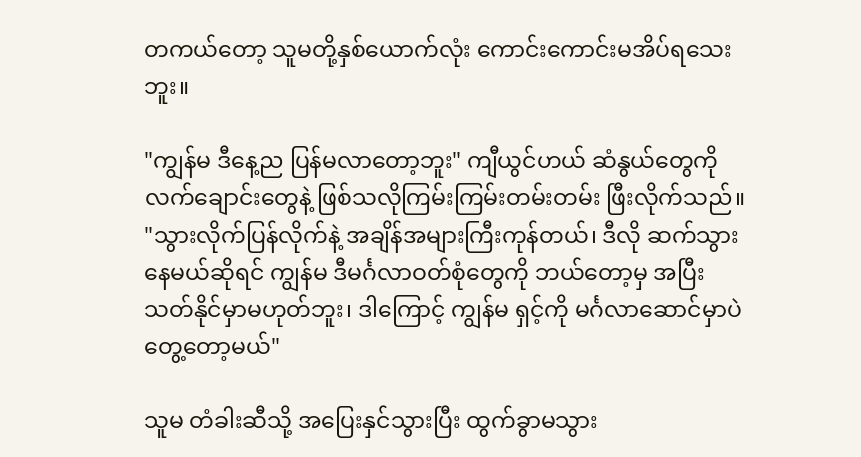တကယ်တော့ သူမတို့နှစ်ယောက်လုံး ကောင်းကောင်းမအိပ်ရသေးဘူး။

"ကျွန်မ ဒီနေ့ည ပြန်မလာတော့ဘူး" ကျီယွင်ဟယ် ဆံနွယ်တွေကို လက်ချောင်းတွေနဲ့ ဖြစ်သလိုကြမ်းကြမ်းတမ်းတမ်း ဖြီးလိုက်သည်။ "သွားလိုက်ပြန်လိုက်နဲ့ အချိန်အများကြီးကုန်တယ်၊ ဒီလို ဆက်သွားနေမယ်ဆိုရင် ကျွန်မ ဒီမင်္ဂလာဝတ်စုံတွေကို ဘယ်တော့မှ အပြီးသတ်နိုင်မှာမဟုတ်ဘူး၊ ဒါကြောင့် ကျွန်မ ရှင့်ကို မင်္ဂလာဆောင်မှာပဲ တွေ့တော့မယ်"

သူမ တံခါးဆီသို့ အပြေးနှင်သွားပြီး ထွက်ခွာမသွား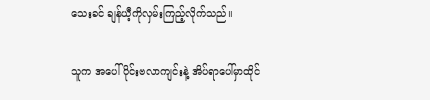သေးခင် ချန်ယီ့ကိုလှမ်းကြည့်လိုက်သည်။

သူက အပေါ်ပိုင်းဗလာကျင်းနဲ့ အိပ်ရာပေါ်မှာထိုင်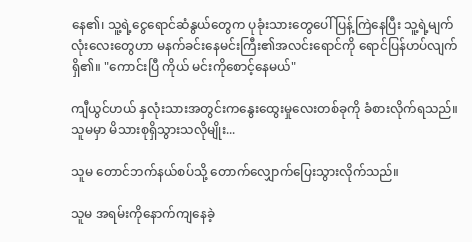နေ၏၊ သူ့ရဲ့ငွေရောင်ဆံနွယ်တွေက ပုခုံးသားတွေပေါ် ပြန့်ကြဲနေပြီး သူ့ရဲ့မျက်လုံးလေးတွေဟာ မနက်ခင်းနေမင်းကြီး၏အလင်းရောင်ကို ရောင်ပြန်ဟပ်လျက်ရှိ၏။ "ကောင်းပြီ ကိုယ် မင်းကိုစောင့်နေမယ်"

ကျီယွင်ဟယ် နှလုံးသားအတွင်းကနွေးထွေးမှုလေးတစ်ခုကို ခံစားလိုက်ရသည်။ သူမမှာ မိသားစုရှိသွားသလိုမျိုး...

သူမ တောင်ဘက်နယ်စပ်သို့ တောက်လျှောက်ပြေးသွားလိုက်သည်။

သူမ အရမ်းကိုနောက်ကျနေခဲ့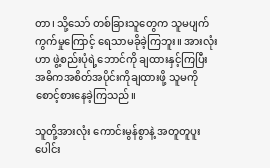တာ၊ သို့သော် တစ်ခြားသူတွေက သူမပျက်ကွက်မှုကြောင့် ရေသာမခိုခဲ့ကြဘူး။ အားလုံးဟာ ဖွဲ့စည်းပုံရဲ့ဘောင်ကို ချထားနှင့်ကြပြီး အဓိကအစိတ်အပိုင်းကိုချထားဖို့ သူမကို စောင့်စားနေခဲ့ကြသည်။

သူတို့အားလုံး ကောင်းမွန်စွာနဲ့ အတူတူပူးပေါင်း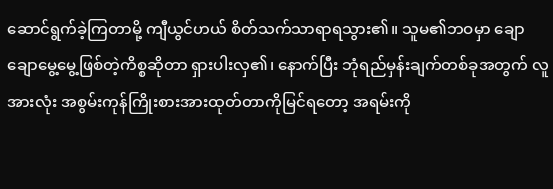ဆောင်ရွက်ခဲ့ကြတာမို့ ကျီယွင်ဟယ် စိတ်သက်သာရာရသွား၏။ သူမ၏ဘဝမှာ ချောချောမွေ့မွေ့ဖြစ်တဲ့ကိစ္စဆိုတာ ရှားပါးလှ၏၊ နောက်ပြီး ဘုံရည်မှန်းချက်တစ်ခုအတွက် လူအားလုံး အစွမ်းကုန်ကြိုးစားအားထုတ်တာကိုမြင်ရတော့ အရမ်းကို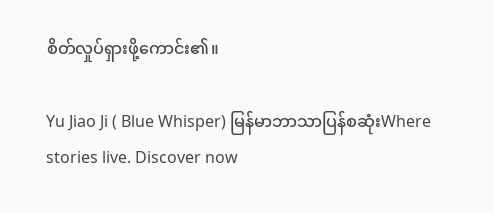စိတ်လှုပ်ရှားဖို့ကောင်း၏။

Yu Jiao Ji ( Blue Whisper) မြန်မာဘာသာပြန်စဆုံးWhere stories live. Discover now